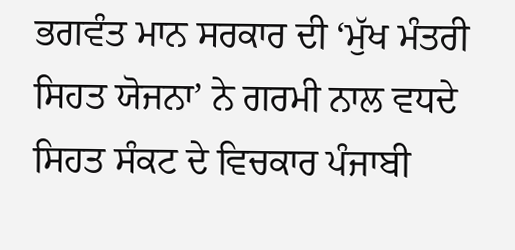ਭਗਵੰਤ ਮਾਨ ਸਰਕਾਰ ਦੀ ‘ਮੁੱਖ ਮੰਤਰੀ ਸਿਹਤ ਯੋਜਨਾ’ ਨੇ ਗਰਮੀ ਨਾਲ ਵਧਦੇ ਸਿਹਤ ਸੰਕਟ ਦੇ ਵਿਚਕਾਰ ਪੰਜਾਬੀ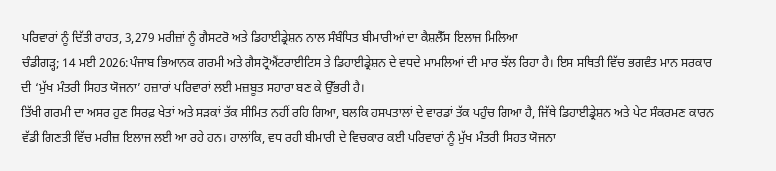ਪਰਿਵਾਰਾਂ ਨੂੰ ਦਿੱਤੀ ਰਾਹਤ, 3,279 ਮਰੀਜ਼ਾਂ ਨੂੰ ਗੈਸਟਰੋ ਅਤੇ ਡਿਹਾਈਡ੍ਰੇਸ਼ਨ ਨਾਲ ਸੰਬੰਧਿਤ ਬੀਮਾਰੀਆਂ ਦਾ ਕੈਸ਼ਲੈੱਸ ਇਲਾਜ ਮਿਲਿਆ
ਚੰਡੀਗੜ੍ਹ; 14 ਮਈ 2026:ਪੰਜਾਬ ਭਿਆਨਕ ਗਰਮੀ ਅਤੇ ਗੈਸਟ੍ਰੋਐਂਟਰਾਈਟਿਸ ਤੇ ਡਿਹਾਈਡ੍ਰੇਸ਼ਨ ਦੇ ਵਧਦੇ ਮਾਮਲਿਆਂ ਦੀ ਮਾਰ ਝੱਲ ਰਿਹਾ ਹੈ। ਇਸ ਸਥਿਤੀ ਵਿੱਚ ਭਗਵੰਤ ਮਾਨ ਸਰਕਾਰ ਦੀ ‘ਮੁੱਖ ਮੰਤਰੀ ਸਿਹਤ ਯੋਜਨਾ’ ਹਜ਼ਾਰਾਂ ਪਰਿਵਾਰਾਂ ਲਈ ਮਜ਼ਬੂਤ ਸਹਾਰਾ ਬਣ ਕੇ ਉੱਭਰੀ ਹੈ।
ਤਿੱਖੀ ਗਰਮੀ ਦਾ ਅਸਰ ਹੁਣ ਸਿਰਫ਼ ਖੇਤਾਂ ਅਤੇ ਸੜਕਾਂ ਤੱਕ ਸੀਮਿਤ ਨਹੀਂ ਰਹਿ ਗਿਆ, ਬਲਕਿ ਹਸਪਤਾਲਾਂ ਦੇ ਵਾਰਡਾਂ ਤੱਕ ਪਹੁੰਚ ਗਿਆ ਹੈ, ਜਿੱਥੇ ਡਿਹਾਈਡ੍ਰੇਸ਼ਨ ਅਤੇ ਪੇਟ ਸੰਕਰਮਣ ਕਾਰਨ ਵੱਡੀ ਗਿਣਤੀ ਵਿੱਚ ਮਰੀਜ਼ ਇਲਾਜ ਲਈ ਆ ਰਹੇ ਹਨ। ਹਾਲਾਂਕਿ, ਵਧ ਰਹੀ ਬੀਮਾਰੀ ਦੇ ਵਿਚਕਾਰ ਕਈ ਪਰਿਵਾਰਾਂ ਨੂੰ ਮੁੱਖ ਮੰਤਰੀ ਸਿਹਤ ਯੋਜਨਾ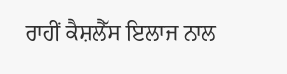ਰਾਹੀਂ ਕੈਸ਼ਲੈੱਸ ਇਲਾਜ ਨਾਲ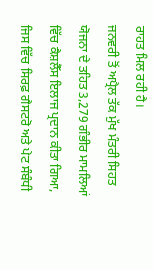ਰਾਹਤ ਮਿਲ ਰਹੀ ਹੈ।
ਜਨਵਰੀ ਤੋਂ ਅਪ੍ਰੈਲ ਤੱਕ ਮੁੱਖ ਮੰਤਰੀ ਸਿਹਤ ਯੋਜਨਾ ਦੇ ਤਹਿਤ 3,279 ਗੰਭੀਰ ਮਾਮਲਿਆਂ ਵਿੱਚ ਕੈਸ਼ਲੈੱਸ ਇਲਾਜ ਪ੍ਰਦਾਨ ਕੀਤਾ ਗਿਆ, ਜਿਸ ਵਿੱਚ ਸਿਰਫ਼ ਗੈਸਟਰੋ ਅਤੇ ਪੇਟ ਸੰਬੰਧੀ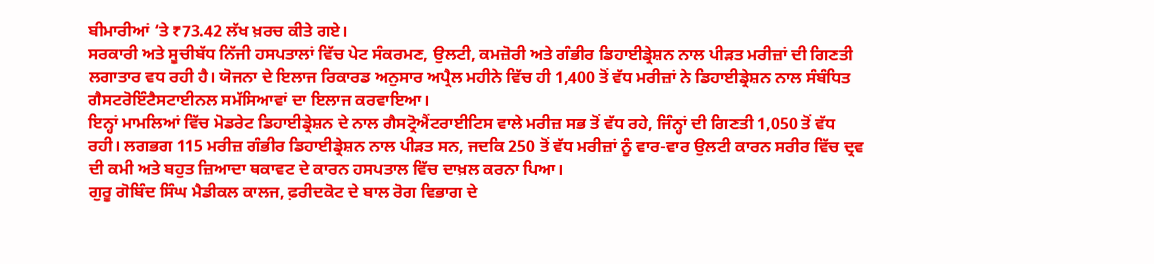ਬੀਮਾਰੀਆਂ ‘ਤੇ ₹73.42 ਲੱਖ ਖ਼ਰਚ ਕੀਤੇ ਗਏ।
ਸਰਕਾਰੀ ਅਤੇ ਸੂਚੀਬੱਧ ਨਿੱਜੀ ਹਸਪਤਾਲਾਂ ਵਿੱਚ ਪੇਟ ਸੰਕਰਮਣ, ਉਲਟੀ, ਕਮਜ਼ੋਰੀ ਅਤੇ ਗੰਭੀਰ ਡਿਹਾਈਡ੍ਰੇਸ਼ਨ ਨਾਲ ਪੀੜਤ ਮਰੀਜ਼ਾਂ ਦੀ ਗਿਣਤੀ ਲਗਾਤਾਰ ਵਧ ਰਹੀ ਹੈ। ਯੋਜਨਾ ਦੇ ਇਲਾਜ ਰਿਕਾਰਡ ਅਨੁਸਾਰ ਅਪ੍ਰੈਲ ਮਹੀਨੇ ਵਿੱਚ ਹੀ 1,400 ਤੋਂ ਵੱਧ ਮਰੀਜ਼ਾਂ ਨੇ ਡਿਹਾਈਡ੍ਰੇਸ਼ਨ ਨਾਲ ਸੰਬੰਧਿਤ ਗੈਸਟਰੋਇੰਟੈਸਟਾਈਨਲ ਸਮੱਸਿਆਵਾਂ ਦਾ ਇਲਾਜ ਕਰਵਾਇਆ।
ਇਨ੍ਹਾਂ ਮਾਮਲਿਆਂ ਵਿੱਚ ਮੋਡਰੇਟ ਡਿਹਾਈਡ੍ਰੇਸ਼ਨ ਦੇ ਨਾਲ ਗੈਸਟ੍ਰੋਐਂਟਰਾਈਟਿਸ ਵਾਲੇ ਮਰੀਜ਼ ਸਭ ਤੋਂ ਵੱਧ ਰਹੇ, ਜਿੰਨ੍ਹਾਂ ਦੀ ਗਿਣਤੀ 1,050 ਤੋਂ ਵੱਧ ਰਹੀ। ਲਗਭਗ 115 ਮਰੀਜ਼ ਗੰਭੀਰ ਡਿਹਾਈਡ੍ਰੇਸ਼ਨ ਨਾਲ ਪੀੜਤ ਸਨ, ਜਦਕਿ 250 ਤੋਂ ਵੱਧ ਮਰੀਜ਼ਾਂ ਨੂੰ ਵਾਰ-ਵਾਰ ਉਲਟੀ ਕਾਰਨ ਸਰੀਰ ਵਿੱਚ ਦ੍ਰਵ ਦੀ ਕਮੀ ਅਤੇ ਬਹੁਤ ਜ਼ਿਆਦਾ ਥਕਾਵਟ ਦੇ ਕਾਰਨ ਹਸਪਤਾਲ ਵਿੱਚ ਦਾਖ਼ਲ ਕਰਨਾ ਪਿਆ।
ਗੁਰੂ ਗੋਬਿੰਦ ਸਿੰਘ ਮੈਡੀਕਲ ਕਾਲਜ, ਫ਼ਰੀਦਕੋਟ ਦੇ ਬਾਲ ਰੋਗ ਵਿਭਾਗ ਦੇ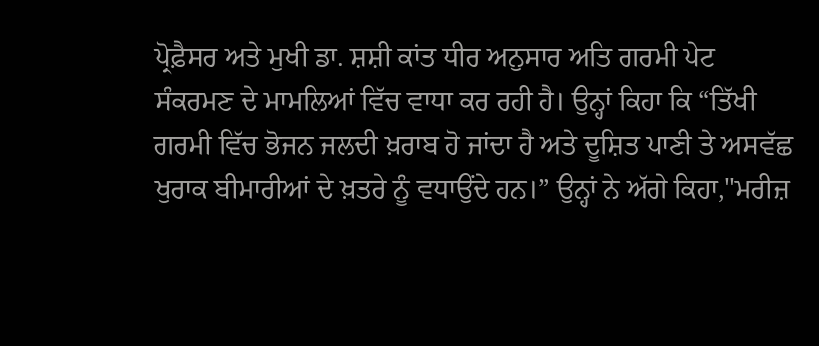ਪ੍ਰੋਫ਼ੈਸਰ ਅਤੇ ਮੁਖੀ ਡਾ. ਸ਼ਸ਼ੀ ਕਾਂਤ ਧੀਰ ਅਨੁਸਾਰ ਅਤਿ ਗਰਮੀ ਪੇਟ ਸੰਕਰਮਣ ਦੇ ਮਾਮਲਿਆਂ ਵਿੱਚ ਵਾਧਾ ਕਰ ਰਹੀ ਹੈ। ਉਨ੍ਹਾਂ ਕਿਹਾ ਕਿ “ਤਿੱਖੀ ਗਰਮੀ ਵਿੱਚ ਭੋਜਨ ਜਲਦੀ ਖ਼ਰਾਬ ਹੋ ਜਾਂਦਾ ਹੈ ਅਤੇ ਦੂਸ਼ਿਤ ਪਾਣੀ ਤੇ ਅਸਵੱਛ ਖੁਰਾਕ ਬੀਮਾਰੀਆਂ ਦੇ ਖ਼ਤਰੇ ਨੂੰ ਵਧਾਉਂਦੇ ਹਨ।” ਉਨ੍ਹਾਂ ਨੇ ਅੱਗੇ ਕਿਹਾ,"ਮਰੀਜ਼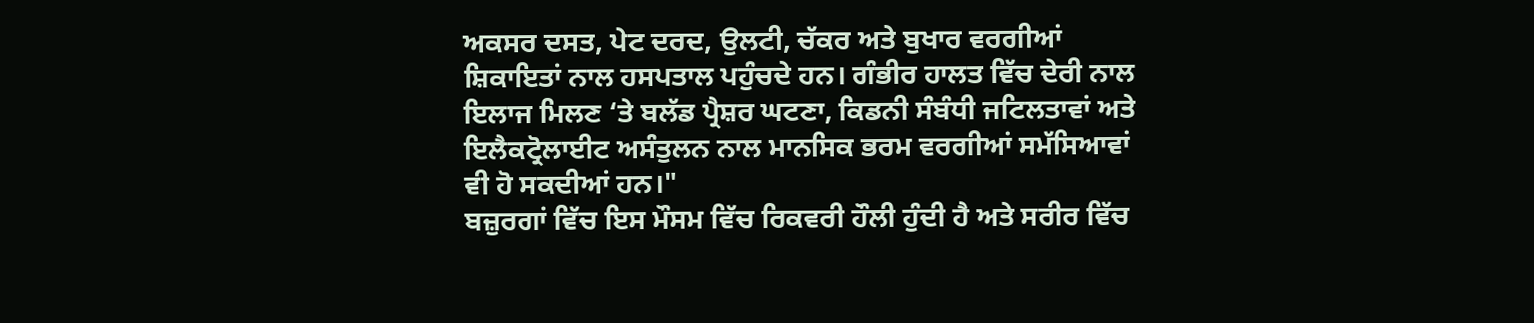ਅਕਸਰ ਦਸਤ, ਪੇਟ ਦਰਦ, ਉਲਟੀ, ਚੱਕਰ ਅਤੇ ਬੁਖਾਰ ਵਰਗੀਆਂ ਸ਼ਿਕਾਇਤਾਂ ਨਾਲ ਹਸਪਤਾਲ ਪਹੁੰਚਦੇ ਹਨ। ਗੰਭੀਰ ਹਾਲਤ ਵਿੱਚ ਦੇਰੀ ਨਾਲ ਇਲਾਜ ਮਿਲਣ ‘ਤੇ ਬਲੱਡ ਪ੍ਰੈਸ਼ਰ ਘਟਣਾ, ਕਿਡਨੀ ਸੰਬੰਧੀ ਜਟਿਲਤਾਵਾਂ ਅਤੇ ਇਲੈਕਟ੍ਰੋਲਾਈਟ ਅਸੰਤੁਲਨ ਨਾਲ ਮਾਨਸਿਕ ਭਰਮ ਵਰਗੀਆਂ ਸਮੱਸਿਆਵਾਂ ਵੀ ਹੋ ਸਕਦੀਆਂ ਹਨ।"
ਬਜ਼ੁਰਗਾਂ ਵਿੱਚ ਇਸ ਮੌਸਮ ਵਿੱਚ ਰਿਕਵਰੀ ਹੌਲੀ ਹੁੰਦੀ ਹੈ ਅਤੇ ਸਰੀਰ ਵਿੱਚ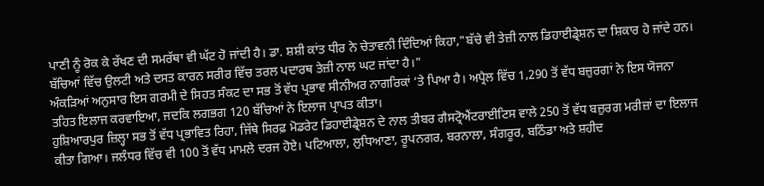ਪਾਣੀ ਨੂੰ ਰੋਕ ਕੇ ਰੱਖਣ ਦੀ ਸਮਰੱਥਾ ਵੀ ਘੱਟ ਹੋ ਜਾਂਦੀ ਹੈ। ਡਾ. ਸ਼ਸ਼ੀ ਕਾਂਤ ਧੀਰ ਨੇ ਚੇਤਾਵਨੀ ਦਿੰਦਿਆਂ ਕਿਹਾ,"ਬੱਚੇ ਵੀ ਤੇਜ਼ੀ ਨਾਲ ਡਿਹਾਈਡ੍ਰੇਸ਼ਨ ਦਾ ਸ਼ਿਕਾਰ ਹੋ ਜਾਂਦੇ ਹਨ। ਬੱਚਿਆਂ ਵਿੱਚ ਉਲਟੀ ਅਤੇ ਦਸਤ ਕਾਰਨ ਸਰੀਰ ਵਿੱਚ ਤਰਲ ਪਦਾਰਥ ਤੇਜ਼ੀ ਨਾਲ ਘਟ ਜਾਂਦਾ ਹੈ।"
ਅੰਕੜਿਆਂ ਅਨੁਸਾਰ ਇਸ ਗਰਮੀ ਦੇ ਸਿਹਤ ਸੰਕਟ ਦਾ ਸਭ ਤੋਂ ਵੱਧ ਪ੍ਰਭਾਵ ਸੀਨੀਅਰ ਨਾਗਰਿਕਾਂ ‘ਤੇ ਪਿਆ ਹੈ। ਅਪ੍ਰੈਲ ਵਿੱਚ 1,290 ਤੋਂ ਵੱਧ ਬਜ਼ੁਰਗਾਂ ਨੇ ਇਸ ਯੋਜਨਾ ਤਹਿਤ ਇਲਾਜ ਕਰਵਾਇਆ, ਜਦਕਿ ਲਗਭਗ 120 ਬੱਚਿਆਂ ਨੇ ਇਲਾਜ ਪ੍ਰਾਪਤ ਕੀਤਾ।
ਹੁਸ਼ਿਆਰਪੁਰ ਜ਼ਿਲ੍ਹਾ ਸਭ ਤੋਂ ਵੱਧ ਪ੍ਰਭਾਵਿਤ ਰਿਹਾ, ਜਿੱਥੇ ਸਿਰਫ਼ ਮੋਡਰੇਟ ਡਿਹਾਈਡ੍ਰੇਸ਼ਨ ਦੇ ਨਾਲ ਤੀਬਰ ਗੈਸਟ੍ਰੋਐਂਟਰਾਈਟਿਸ ਵਾਲੇ 250 ਤੋਂ ਵੱਧ ਬਜ਼ੁਰਗ ਮਰੀਜ਼ਾਂ ਦਾ ਇਲਾਜ ਕੀਤਾ ਗਿਆ। ਜਲੰਧਰ ਵਿੱਚ ਵੀ 100 ਤੋਂ ਵੱਧ ਮਾਮਲੇ ਦਰਜ ਹੋਏ। ਪਟਿਆਲਾ, ਲੁਧਿਆਣਾ, ਰੂਪਨਗਰ, ਬਰਨਾਲਾ, ਸੰਗਰੂਰ, ਬਠਿੰਡਾ ਅਤੇ ਸ਼ਹੀਦ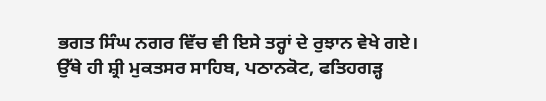ਭਗਤ ਸਿੰਘ ਨਗਰ ਵਿੱਚ ਵੀ ਇਸੇ ਤਰ੍ਹਾਂ ਦੇ ਰੁਝਾਨ ਵੇਖੇ ਗਏ।
ਉੱਥੇ ਹੀ ਸ਼੍ਰੀ ਮੁਕਤਸਰ ਸਾਹਿਬ, ਪਠਾਨਕੋਟ, ਫਤਿਹਗੜ੍ਹ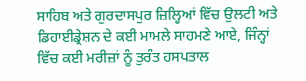ਸਾਹਿਬ ਅਤੇ ਗੁਰਦਾਸਪੁਰ ਜ਼ਿਲ੍ਹਿਆਂ ਵਿੱਚ ਉਲਟੀ ਅਤੇ ਡਿਹਾਈਡ੍ਰੇਸ਼ਨ ਦੇ ਕਈ ਮਾਮਲੇ ਸਾਹਮਣੇ ਆਏ, ਜਿੰਨ੍ਹਾਂ ਵਿੱਚ ਕਈ ਮਰੀਜ਼ਾਂ ਨੂੰ ਤੁਰੰਤ ਹਸਪਤਾਲ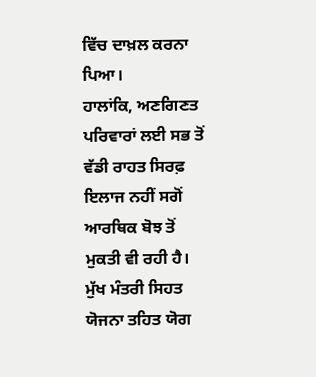ਵਿੱਚ ਦਾਖ਼ਲ ਕਰਨਾ ਪਿਆ।
ਹਾਲਾਂਕਿ, ਅਣਗਿਣਤ ਪਰਿਵਾਰਾਂ ਲਈ ਸਭ ਤੋਂ ਵੱਡੀ ਰਾਹਤ ਸਿਰਫ਼ ਇਲਾਜ ਨਹੀਂ ਸਗੋਂ ਆਰਥਿਕ ਬੋਝ ਤੋਂ ਮੁਕਤੀ ਵੀ ਰਹੀ ਹੈ। ਮੁੱਖ ਮੰਤਰੀ ਸਿਹਤ ਯੋਜਨਾ ਤਹਿਤ ਯੋਗ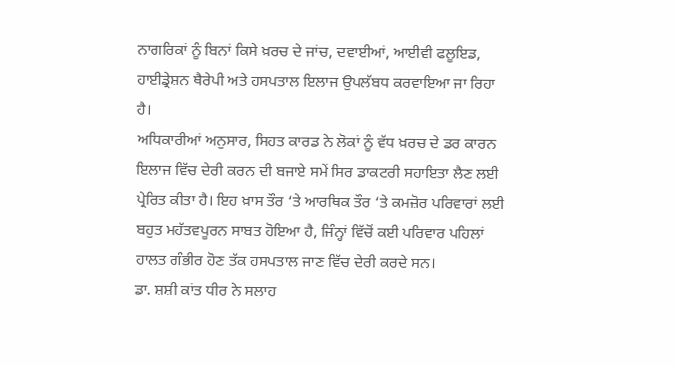ਨਾਗਰਿਕਾਂ ਨੂੰ ਬਿਨਾਂ ਕਿਸੇ ਖ਼ਰਚ ਦੇ ਜਾਂਚ, ਦਵਾਈਆਂ, ਆਈਵੀ ਫਲੂਇਡ, ਹਾਈਡ੍ਰੇਸ਼ਨ ਥੈਰੇਪੀ ਅਤੇ ਹਸਪਤਾਲ ਇਲਾਜ ਉਪਲੱਬਧ ਕਰਵਾਇਆ ਜਾ ਰਿਹਾ ਹੈ।
ਅਧਿਕਾਰੀਆਂ ਅਨੁਸਾਰ, ਸਿਹਤ ਕਾਰਡ ਨੇ ਲੋਕਾਂ ਨੂੰ ਵੱਧ ਖ਼ਰਚ ਦੇ ਡਰ ਕਾਰਨ ਇਲਾਜ ਵਿੱਚ ਦੇਰੀ ਕਰਨ ਦੀ ਬਜਾਏ ਸਮੇਂ ਸਿਰ ਡਾਕਟਰੀ ਸਹਾਇਤਾ ਲੈਣ ਲਈ ਪ੍ਰੇਰਿਤ ਕੀਤਾ ਹੈ। ਇਹ ਖ਼ਾਸ ਤੌਰ ‘ਤੇ ਆਰਥਿਕ ਤੌਰ ‘ਤੇ ਕਮਜ਼ੋਰ ਪਰਿਵਾਰਾਂ ਲਈ ਬਹੁਤ ਮਹੱਤਵਪੂਰਨ ਸਾਬਤ ਹੋਇਆ ਹੈ, ਜਿੰਨ੍ਹਾਂ ਵਿੱਚੋਂ ਕਈ ਪਰਿਵਾਰ ਪਹਿਲਾਂ ਹਾਲਤ ਗੰਭੀਰ ਹੋਣ ਤੱਕ ਹਸਪਤਾਲ ਜਾਣ ਵਿੱਚ ਦੇਰੀ ਕਰਦੇ ਸਨ।
ਡਾ. ਸ਼ਸ਼ੀ ਕਾਂਤ ਧੀਰ ਨੇ ਸਲਾਹ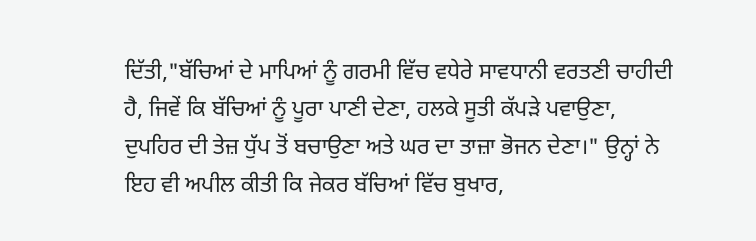ਦਿੱਤੀ,"ਬੱਚਿਆਂ ਦੇ ਮਾਪਿਆਂ ਨੂੰ ਗਰਮੀ ਵਿੱਚ ਵਧੇਰੇ ਸਾਵਧਾਨੀ ਵਰਤਣੀ ਚਾਹੀਦੀ ਹੈ, ਜਿਵੇਂ ਕਿ ਬੱਚਿਆਂ ਨੂੰ ਪੂਰਾ ਪਾਣੀ ਦੇਣਾ, ਹਲਕੇ ਸੂਤੀ ਕੱਪੜੇ ਪਵਾਉਣਾ, ਦੁਪਹਿਰ ਦੀ ਤੇਜ਼ ਧੁੱਪ ਤੋਂ ਬਚਾਉਣਾ ਅਤੇ ਘਰ ਦਾ ਤਾਜ਼ਾ ਭੋਜਨ ਦੇਣਾ।" ਉਨ੍ਹਾਂ ਨੇ ਇਹ ਵੀ ਅਪੀਲ ਕੀਤੀ ਕਿ ਜੇਕਰ ਬੱਚਿਆਂ ਵਿੱਚ ਬੁਖਾਰ,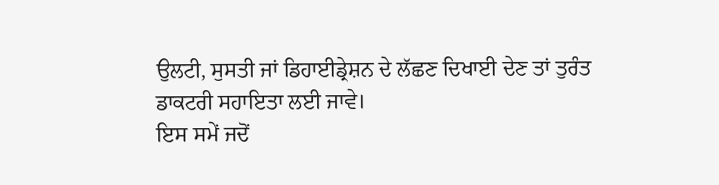ਉਲਟੀ, ਸੁਸਤੀ ਜਾਂ ਡਿਹਾਈਡ੍ਰੇਸ਼ਨ ਦੇ ਲੱਛਣ ਦਿਖਾਈ ਦੇਣ ਤਾਂ ਤੁਰੰਤ ਡਾਕਟਰੀ ਸਹਾਇਤਾ ਲਈ ਜਾਵੇ।
ਇਸ ਸਮੇਂ ਜਦੋਂ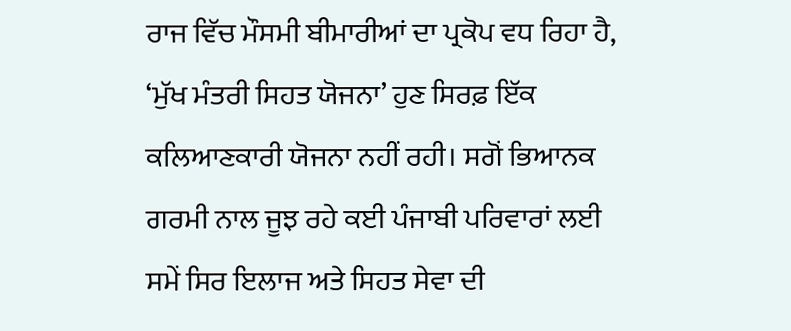ਰਾਜ ਵਿੱਚ ਮੌਸਮੀ ਬੀਮਾਰੀਆਂ ਦਾ ਪ੍ਰਕੋਪ ਵਧ ਰਿਹਾ ਹੈ, ‘ਮੁੱਖ ਮੰਤਰੀ ਸਿਹਤ ਯੋਜਨਾ’ ਹੁਣ ਸਿਰਫ਼ ਇੱਕ ਕਲਿਆਣਕਾਰੀ ਯੋਜਨਾ ਨਹੀਂ ਰਹੀ। ਸਗੋਂ ਭਿਆਨਕ ਗਰਮੀ ਨਾਲ ਜੂਝ ਰਹੇ ਕਈ ਪੰਜਾਬੀ ਪਰਿਵਾਰਾਂ ਲਈ ਸਮੇਂ ਸਿਰ ਇਲਾਜ ਅਤੇ ਸਿਹਤ ਸੇਵਾ ਦੀ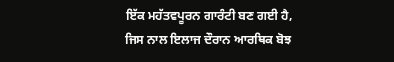ਇੱਕ ਮਹੱਤਵਪੂਰਨ ਗਾਰੰਟੀ ਬਣ ਗਈ ਹੈ, ਜਿਸ ਨਾਲ ਇਲਾਜ ਦੌਰਾਨ ਆਰਥਿਕ ਬੋਝ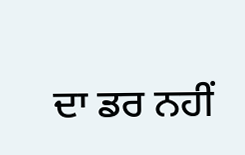ਦਾ ਡਰ ਨਹੀਂ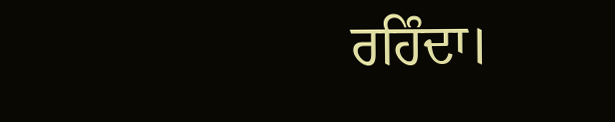ਰਹਿੰਦਾ।